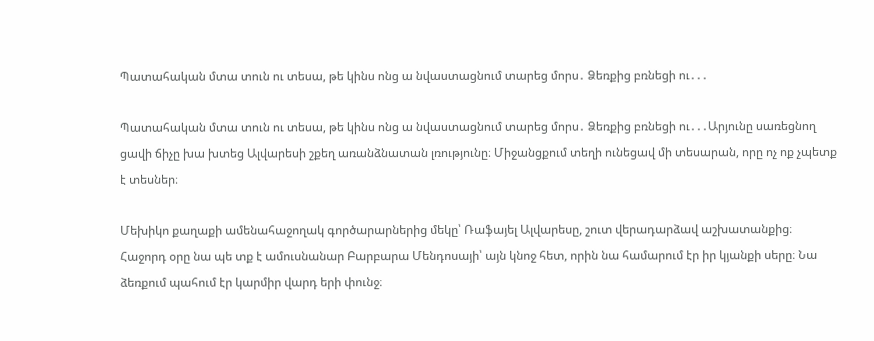Պատահական մտա տուն ու տեսա, թե կինս ոնց ա նվաստացնում տարեց մորս․ Ձեռքից բռնեցի ու․․․

Պատահական մտա տուն ու տեսա, թե կինս ոնց ա նվաստացնում տարեց մորս․ Ձեռքից բռնեցի ու․․․Արյունը սառեցնող ցավի ճիչը խա խտեց Ալվարեսի շքեղ առանձնատան լռությունը։ Միջանցքում տեղի ունեցավ մի տեսարան, որը ոչ ոք չպետք է տեսներ։

Մեխիկո քաղաքի ամենահաջողակ գործարարներից մեկը՝ Ռաֆայել Ալվարեսը, շուտ վերադարձավ աշխատանքից։ Հաջորդ օրը նա պե տք է ամուսնանար Բարբարա Մենդոսայի՝ այն կնոջ հետ, որին նա համարում էր իր կյանքի սերը։ Նա ձեռքում պահում էր կարմիր վարդ երի փունջ։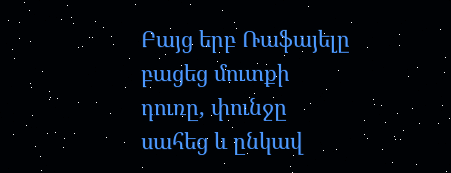Բայց երբ Ռաֆայելը բացեց մուտքի դուռը, փունջը սահեց և ընկավ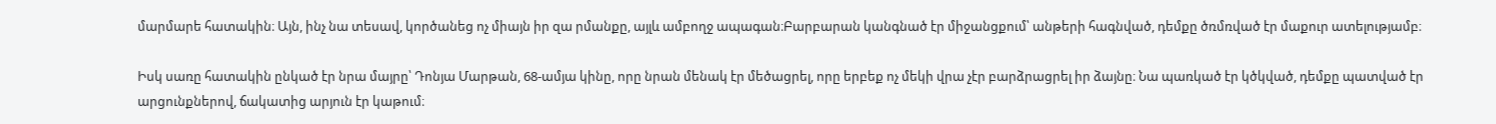մարմարե հատակին։ Այն, ինչ նա տեսավ, կործանեց ոչ միայն իր զա րմանքը, այլև ամբողջ ապագան։Բարբարան կանգնած էր միջանցքում՝ անթերի հագնված, դեմքը ծռմռված էր մաքուր ատելությամբ։

Իսկ սառը հատակին ընկած էր նրա մայրը՝ Դոնյա Մարթան, 68-ամյա կինը, որը նրան մենակ էր մեծացրել, որը երբեք ոչ մեկի վրա չէր բարձրացրել իր ձայնը։ Նա պառկած էր կծկված, դեմքը պատված էր արցունքներով, ճակատից արյուն էր կաթում։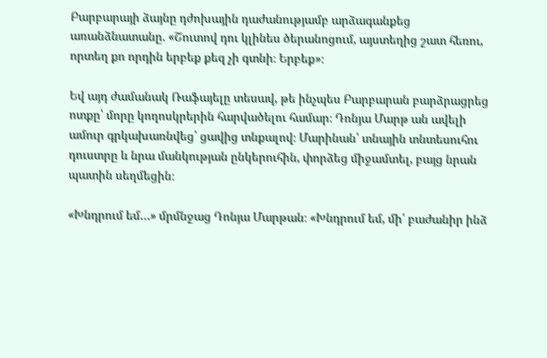Բարբարայի ձայնը դժոխային դաժանությամբ արձագանքեց առանձնատանը. «Շուտով դու կլինես ծերանոցում, այստեղից շատ հեռու, որտեղ քո որդին երբեք քեզ չի գտնի։ Երբեք»։

Եվ այդ ժամանակ Ռաֆայելը տեսավ, թե ինչպես Բարբարան բարձրացրեց ոտքը՝ մորը կողոսկրերին հարվածելու համար։ Դոնյա Մարթ ան ավելի ամուր գրկախառնվեց՝ ցավից տնքալով։ Մարինան՝ տնային տնտեսուհու դուստրը և նրա մանկության ընկերուհին, փորձեց միջամտել, բայց նրան պատին սեղմեցին։

«Խնդրում եմ…» մրմնջաց Դոնյա Մարթան։ «Խնդրում եմ, մի՛ բաժանիր ինձ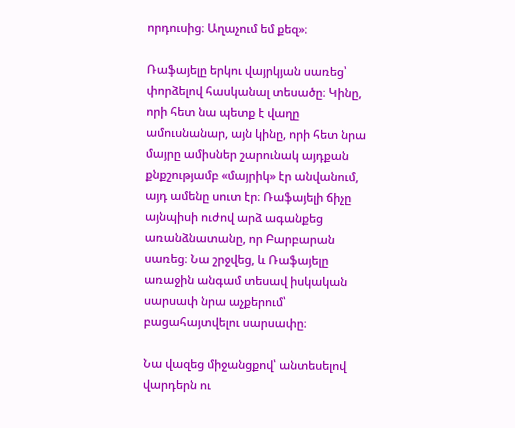որդուսից։ Աղաչում եմ քեզ»։

Ռաֆայելը երկու վայրկյան սառեց՝ փորձելով հասկանալ տեսածը։ Կինը, որի հետ նա պետք է վաղը ամուսնանար, այն կինը, որի հետ նրա մայրը ամիսներ շարունակ այդքան քնքշությամբ «մայրիկ» էր անվանում, այդ ամենը սուտ էր։ Ռաֆայելի ճիչը այնպիսի ուժով արձ ագանքեց առանձնատանը, որ Բարբարան սառեց։ Նա շրջվեց, և Ռաֆայելը առաջին անգամ տեսավ իսկական սարսափ նրա աչքերում՝ բացահայտվելու սարսափը։

Նա վազեց միջանցքով՝ անտեսելով վարդերն ու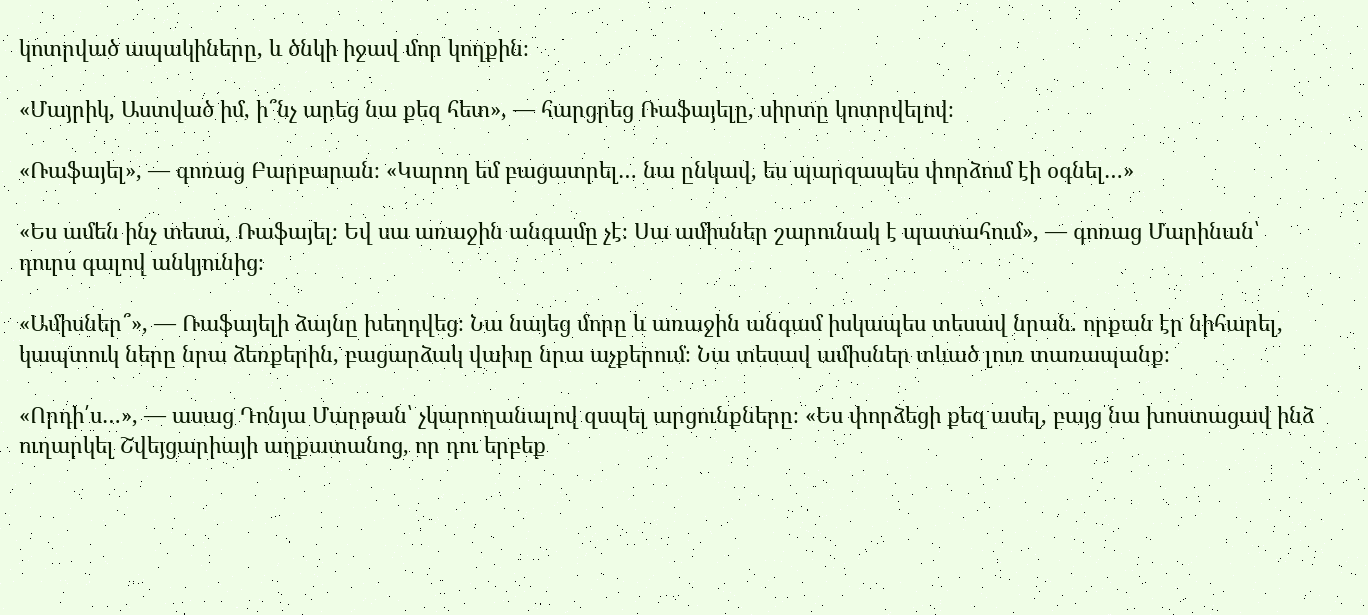կոտրված ապակիները, և ծնկի իջավ մոր կողքին։

«Մայրիկ, Աստված իմ, ի՞նչ արեց նա քեզ հետ», — հարցրեց Ռաֆայելը, սիրտը կոտրվելով։

«Ռաֆայել», — գոռաց Բարբարան։ «Կարող եմ բացատրել… նա ընկավ, ես պարզապես փորձում էի օգնել…»

«Ես ամեն ինչ տեսա, Ռաֆայել։ Եվ սա առաջին անգամը չէ։ Սա ամիսներ շարունակ է պատահում», — գոռաց Մարինան՝ դուրս գալով անկյունից։

«Ամիսներ՞», — Ռաֆայելի ձայնը խեղդվեց։ Նա նայեց մորը և առաջին անգամ իսկապես տեսավ նրան. որքան էր նիհարել, կապտուկ ները նրա ձեռքերին, բացարձակ վախը նրա աչքերում։ Նա տեսավ ամիսներ տևած լուռ տառապանք։

«Որդի՛ս…», — ասաց Դոնյա Մարթան՝ չկարողանալով զսպել արցունքները։ «Ես փորձեցի քեզ ասել, բայց նա խոստացավ ինձ ուղարկել Շվեյցարիայի աղքատանոց, որ դու երբեք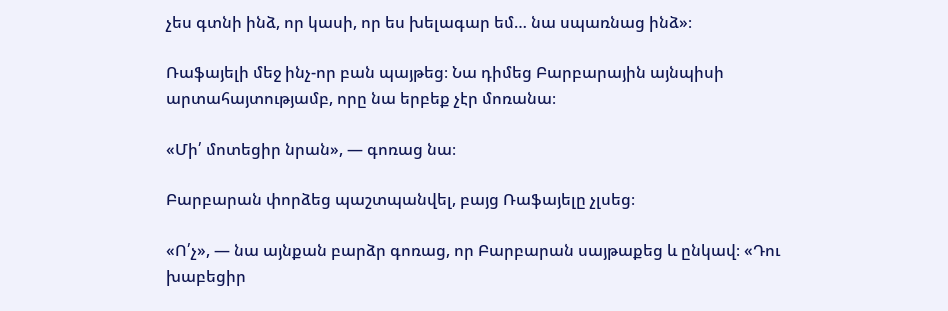չես գտնի ինձ, որ կասի, որ ես խելագար եմ… նա սպառնաց ինձ»։

Ռաֆայելի մեջ ինչ-որ բան պայթեց։ Նա դիմեց Բարբարային այնպիսի արտահայտությամբ, որը նա երբեք չէր մոռանա։

«Մի՛ մոտեցիր նրան», — գոռաց նա։

Բարբարան փորձեց պաշտպանվել, բայց Ռաֆայելը չլսեց։

«Ո՛չ», — նա այնքան բարձր գոռաց, որ Բարբարան սայթաքեց և ընկավ։ «Դու խաբեցիր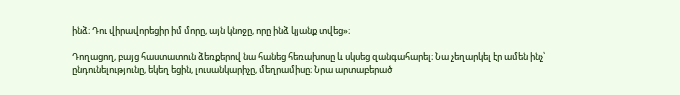ինձ։ Դու վիրավորեցիր իմ մորը, այն կնոջը, որը ինձ կյանք տվեց»։

Դողացող, բայց հաստատուն ձեռքերով նա հանեց հեռախոսը և սկսեց զանգահարել։ Նա չեղարկել էր ամեն ինչ՝ ընդունելությունը, եկեղ եցին, լուսանկարիչը, մեղրամիսը։ Նրա արտաբերած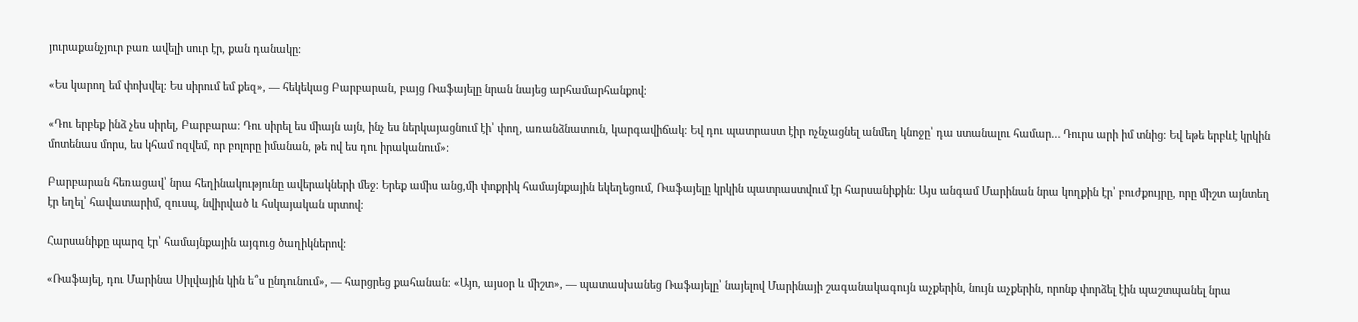յուրաքանչյուր բառ ավելի սուր էր, քան դանակը։

«Ես կարող եմ փոխվել։ Ես սիրում եմ քեզ», — հեկեկաց Բարբարան, բայց Ռաֆայելը նրան նայեց արհամարհանքով։

«Դու երբեք ինձ չես սիրել, Բարբարա։ Դու սիրել ես միայն այն, ինչ ես ներկայացնում էի՝ փող, առանձնատուն, կարգավիճակ։ Եվ դու պատրաստ էիր ոչնչացնել անմեղ կնոջը՝ դա ստանալու համար… Դուրս արի իմ տնից։ Եվ եթե երբևէ կրկին մոտենաս մորս, ես կհամ ոզվեմ, որ բոլորը իմանան, թե ով ես դու իրականում»։

Բարբարան հեռացավ՝ նրա հեղինակությունը ավերակների մեջ։ Երեք ամիս անց,մի փոքրիկ համայնքային եկեղեցում, Ռաֆայելը կրկին պատրաստվում էր հարսանիքին։ Այս անգամ Մարինան նրա կողքին էր՝ բուժքույրը, որը միշտ այնտեղ էր եղել՝ հավատարիմ, զուսպ, նվիրված և հսկայական սրտով։

Հարսանիքը պարզ էր՝ համայնքային այգուց ծաղիկներով։

«Ռաֆայել, դու Մարինա Սիլվային կին ե՞ս ընդունում», — հարցրեց քահանան։ «Այո, այսօր և միշտ», — պատասխանեց Ռաֆայելը՝ նայելով Մարինայի շագանակագույն աչքերին, նույն աչքերին, որոնք փորձել էին պաշտպանել նրա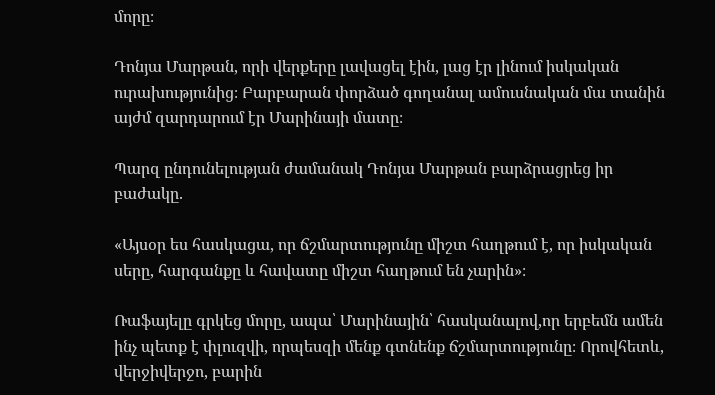մորը։

Դոնյա Մարթան, որի վերքերը լավացել էին, լաց էր լինում իսկական ուրախությունից։ Բարբարան փորձած գողանալ ամուսնական մա տանին այժմ զարդարում էր Մարինայի մատը։

Պարզ ընդունելության ժամանակ Դոնյա Մարթան բարձրացրեց իր բաժակը.

«Այսօր ես հասկացա, որ ճշմարտությունը միշտ հաղթում է, որ իսկական սերը, հարգանքը և հավատը միշտ հաղթում են չարին»։

Ռաֆայելը գրկեց մորը, ապա՝ Մարինային՝ հասկանալով,որ երբեմն ամեն ինչ պետք է փլուզվի, որպեսզի մենք գտնենք ճշմարտությունը։ Որովհետև, վերջիվերջո, բարին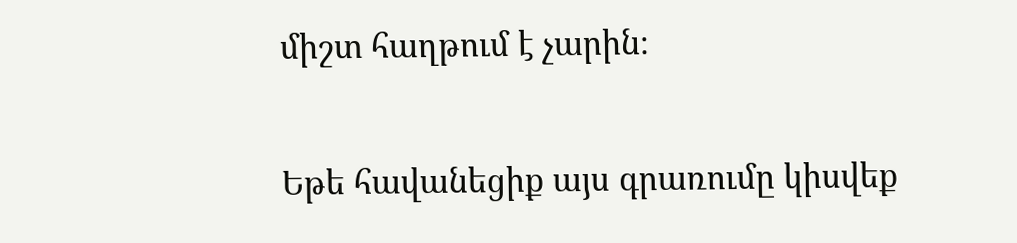միշտ հաղթում է չարին։

Եթե հավանեցիք այս գրառումը կիսվեք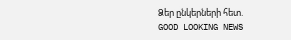Ձեր ընկերների հետ.
GOOD LOOKING NEWS